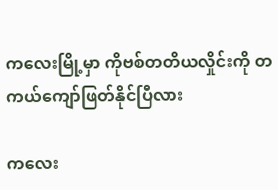ကလေးမြို့မှာ ကိုဗစ်တတိယလှိုင်းကို တကယ်ကျော်ဖြတ်နိုင်ပြီလား

ကလေး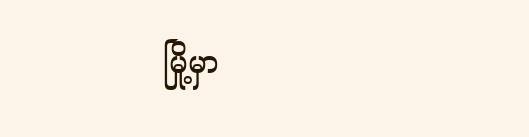မြို့မှာ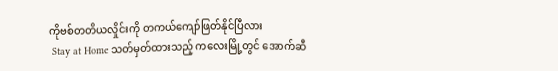ကိုဗစ်တတိယလှိုင်းကို တကယ်ကျော်ဖြတ်နိုင်ပြီလား
 Stay at Home သတ်မှတ်ထားသည့် ကလေးမြို့တွင် အောက်ဆီ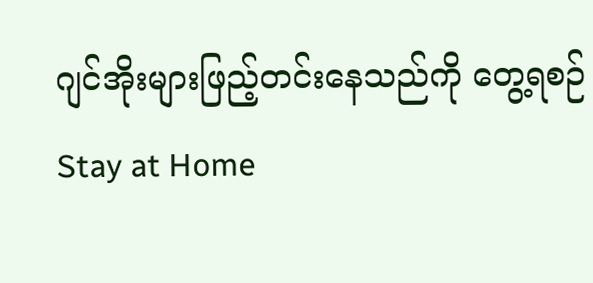ဂျင်အိုးများဖြည့်တင်းနေသည်ကို တွေ့ရစဉ်
Stay at Home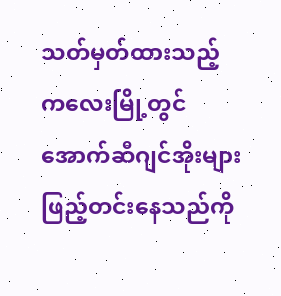သတ်မှတ်ထားသည့် ကလေးမြို့တွင် အောက်ဆီဂျင်အိုးများဖြည့်တင်းနေသည်ကို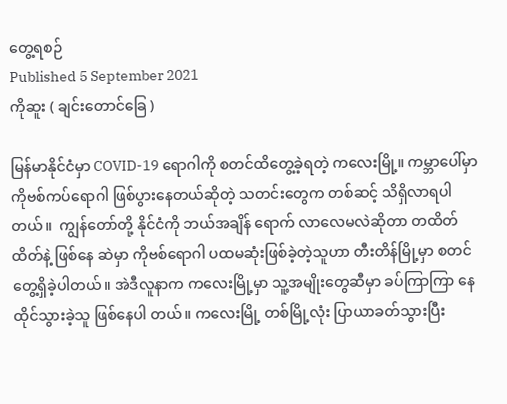တွေ့ရစဉ်
Published 5 September 2021
ကိုဆူး ( ချင်းတောင်ခြေ )

မြန်မာနိုင်ငံမှာ COVID-19 ရောဂါကို စတင်ထိတွေ့ခဲ့ရတဲ့ ကလေးမြို့။ ကမ္ဘာပေါ်မှာ ကိုဗစ်ကပ်ရောဂါ ဖြစ်ပွားနေတယ်ဆိုတဲ့ သတင်းတွေက တစ်ဆင့် သိရှိလာရပါတယ်။  ကျွန်တော်တို့ နိုင်ငံကို ဘယ်အချိန် ရောက် လာလေမလဲဆိုတာ တထိတ်ထိတ်နဲ့ ဖြစ်နေ ဆဲမှာ ကိုဗစ်ရောဂါ ပထမဆုံးဖြစ်ခဲ့တဲ့သူဟာ တီးတိန်မြို့မှာ စတင်တွေ့ရှိခဲ့ပါတယ်။ အဲဒီလူနာက ကလေးမြို့မှာ သူ့အမျိုးတွေဆီမှာ ခပ်ကြာကြာ နေထိုင်သွားခဲ့သူ ဖြစ်နေပါ တယ်။ ကလေးမြို့ တစ်မြို့လုံး ပြာယာခတ်သွားပြီး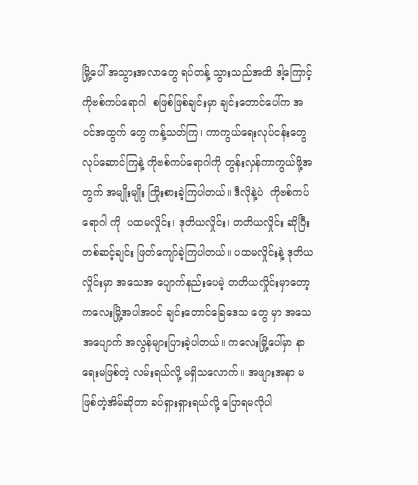မြို့ပေါ် အသွားအလာတွေ ရပ်တန့် သွားသည်အထိ ဒါ့ကြောင့် ကိုဗစ်ကပ်ရောဂါ  စဖြစ်ဖြစ်ချင်းမှာ ချင်းတောင်ပေါ်က အဝင်အထွက် တွေ ကန့်သတ်ကြ၊ ကာကွယ်ရေးလုပ်ငန်းတွေ လုပ်ဆောင်ကြနဲ့ ကိုဗစ်ကပ်ရောဂါကို တွန်းလှန်ကာကွယ်ဖို့အတွက် အမျိုးမျိုး ကြိုးစားခဲ့ကြပါတယ်။ ဒီလိုနဲ့ပဲ  ကိုဗစ်ကပ်ရောဂါ ကို  ပထမလှိုင်း၊ ဒုတိယလှိုင်း၊ တတိယလှိုင်း ဆိုပြီး တစ်ဆင့်ချင်း ဖြတ်ကျော်ခဲ့ကြပါတယ်။ ပထမလှိုင်းနဲ့ ဒုတိယလှိုင်းမှာ အသေအ ပျောက်နည်းပေမဲ့ တတိယလှိုင်းမှာတော့ ကလေးမြို့အပါအဝင် ချင်းတောင်ခြေဒေသ တွေ မှာ အသေအပျောက် အလွန်များပြားခဲ့ပါတယ်။ ကလေးမြို့ပေါ်မှာ နာရေးမဖြစ်တဲ့ လမ်းရယ်လို့ မရှိသလောက်။ အဖျားအနာ မဖြစ်တဲ့အိမ်ဆိုတာ ခပ်ရှားရှားရယ်လို့ ပြောရမလိုပါ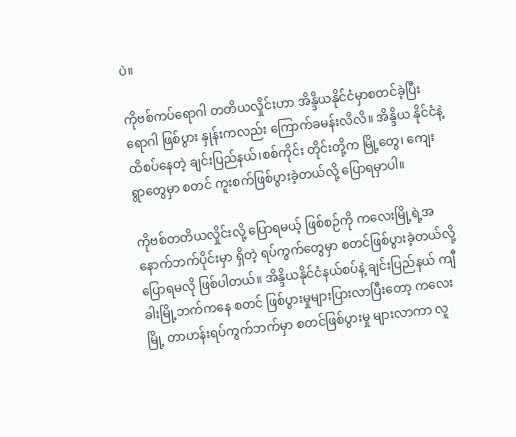ပဲ။

ကိုဗစ်ကပ်ရောဂါ တတိယလှိုင်းဟာ အိန္ဒိယနိုင်ငံမှာစတင်ခဲ့ပြီး ရောဂါ ဖြစ်ပွား နှုန်းကလည်း ကြောက်ခမန်းလိလိ။ အိန္ဒိယ နိုင်ငံနဲ့ ထိစပ်နေတဲ့ ချင်းပြည်နယ်၊စစ်ကိုင်း တိုင်းတို့က မြို့တွေ၊ ကျေးရွာတွေမှာ စတင် ကူးစက်ဖြစ်ပွားခဲ့တယ်လို့ ပြောရမှာပါ။

ကိုဗစ်တတိယလှိုင်းလို့ ပြောရမယ့် ဖြစ်စဉ်ကို ကလေးမြို့ရဲ့အနောက်ဘက်ပိုင်းမှာ ရှိတဲ့ ရပ်ကွက်တွေမှာ စတင်ဖြစ်ပွားခဲ့တယ်လို့ ပြောရမလို ဖြစ်ပါတယ်။ အိန္ဒိယနိုင်ငံနယ်စပ်နဲ့ ချင်းပြည်နယ် ကျီခါးမြို့ဘက်ကနေ စတင် ဖြစ်ပွားမှုများပြားလာပြီးတော့ ကလေးမြို့ တာဟန်းရပ်ကွက်ဘက်မှာ စတင်ဖြစ်ပွားမှု များလာကာ လူ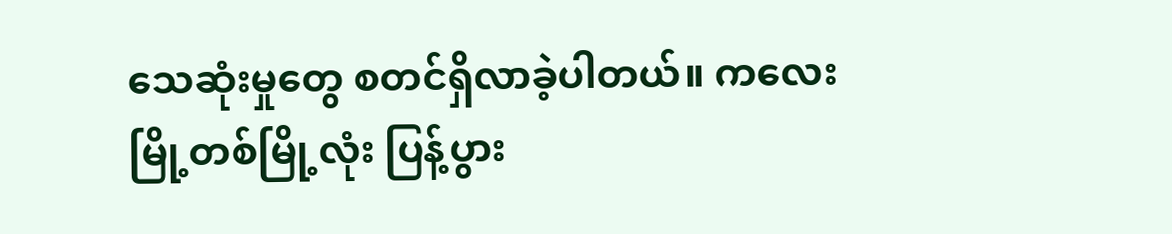သေဆုံးမှုတွေ စတင်ရှိလာခဲ့ပါတယ်။ ကလေးမြို့တစ်မြို့လုံး ပြန့်ပွား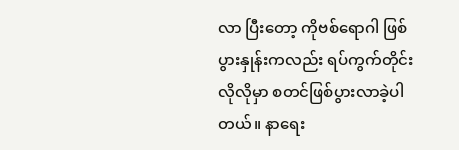လာ ပြီးတော့ ကိုဗစ်ရောဂါ ဖြစ်ပွားနှုန်းကလည်း ရပ်ကွက်တိုင်းလိုလိုမှာ စတင်ဖြစ်ပွားလာခဲ့ပါ တယ်။ နာရေး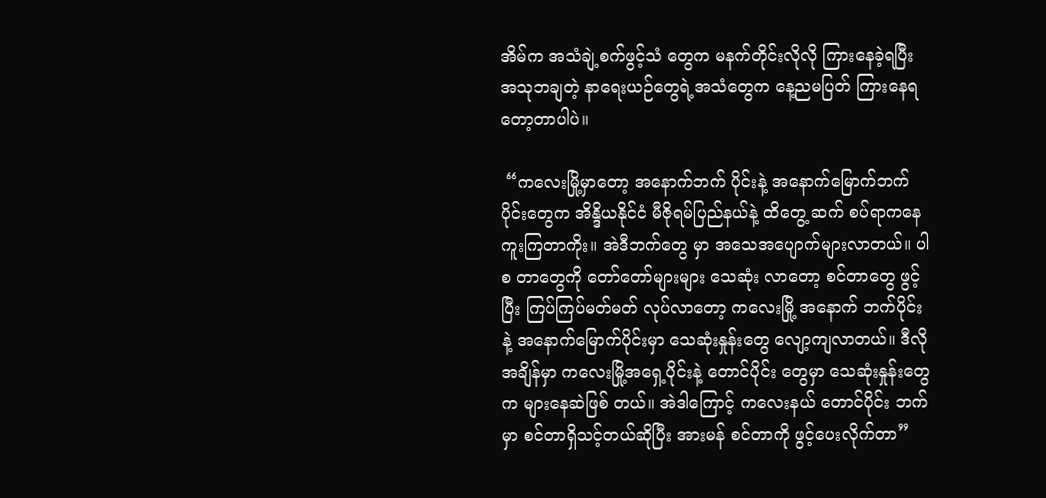အိမ်က အသံချဲ့စက်ဖွင့်သံ တွေက မနက်တိုင်းလိုလို ကြားနေခဲ့ရပြီး  အသုဘချတဲ့ နာရေးယဉ်တွေရဲ့အသံတွေက နေ့ညမပြတ် ကြားနေရတော့တာပါပဲ။

 “ကလေးမြို့မှာတော့ အနောက်ဘက် ပိုင်းနဲ့ အနောက်မြောက်ဘက်ပိုင်းတွေက အိန္ဒိယနိုင်ငံ မီဇိုရမ်ပြည်နယ်နဲ့ ထိတွေ့ ဆက် စပ်ရာကနေ ကူးကြတာကိုး။ အဲဒီဘက်တွေ မှာ အသေအပျောက်များလာတယ်။ ပါစ တာတွေကို တော်တော်များများ သေဆုံး လာတော့ စင်တာတွေ ဖွင့်ပြီး ကြပ်ကြပ်မတ်မတ် လုပ်လာတော့ ကလေးမြို့ အနောက် ဘက်ပိုင်းနဲ့ အနောက်မြောက်ပိုင်းမှာ သေဆုံးနှုန်းတွေ လျော့ကျလာတယ်။ ဒီလို အချိန်မှာ ကလေးမြို့အရှေ့ပိုင်းနဲ့ တောင်ပိုင်း တွေမှာ သေဆုံးနှုန်းတွေက များနေဆဲဖြစ် တယ်။ အဲဒါကြောင့် ကလေးနယ် တောင်ပိုင်း ဘက်မှာ စင်တာရှိသင့်တယ်ဆိုပြီး အားမန် စင်တာကို ဖွင့်ပေးလိုက်တာ”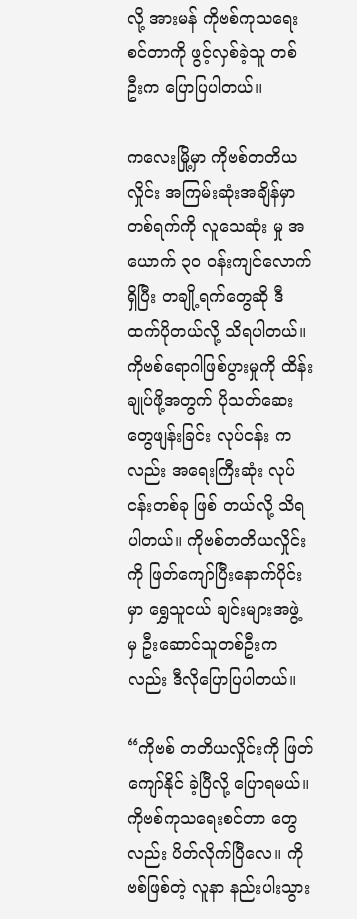လို့ အားမန် ကိုဗစ်ကုသရေးစင်တာကို ဖွင့်လှစ်ခဲ့သူ တစ် ဦးက ပြောပြပါတယ်။

ကလေးမြို့မှာ ကိုဗစ်တတိယလှိုင်း အကြမ်းဆုံးအချိန်မှာ တစ်ရက်ကို လူသေဆုံး မှု အယောက် ၃၀ ဝန်းကျင်လောက်ရှိပြီး တချို့ရက်တွေဆို ဒီထက်ပိုတယ်လို့ သိရပါတယ်။ ကိုဗစ်ရောဂါဖြစ်ပွားမှုကို ထိန်းချုပ်ဖို့အတွက် ပိုသတ်ဆေးတွေဖျန်းခြင်း လုပ်ငန်း ကလည်း အရေးကြီးဆုံး လုပ်ငန်းတစ်ခု ဖြစ် တယ်လို့ သိရပါတယ်။ ကိုဗစ်တတိယလှိုင်း ကို ဖြတ်ကျော်ပြီးနောက်ပိုင်းမှာ ရွှေသူငယ် ချင်းများအဖွဲ့ မှ ဦးဆောင်သူတစ်ဦးကလည်း ဒီလိုပြောပြပါတယ်။

“ကိုဗစ် တတိယလှိုင်းကို ဖြတ်ကျော်နိုင် ခဲ့ပြီလို့ ပြောရမယ်။ ကိုဗစ်ကုသရေးစင်တာ တွေလည်း ပိတ်လိုက်ပြီလေ။ ကိုဗစ်ဖြစ်တဲ့ လူနာ နည်းပါးသွား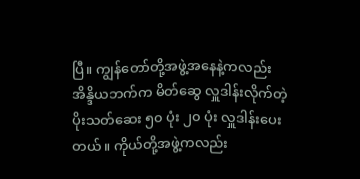ပြီ။ ကျွန်တော်တို့အဖွဲ့အနေနဲ့ကလည်း အိန္ဒိယဘက်က မိတ်ဆွေ လှူဒါန်းလိုက်တဲ့ ပိုးသတ်ဆေး ၅၀ ပုံး ၂၀ ပုံး လှူဒါန်းပေးတယ်။ ကိုယ်တို့အဖွဲ့ကလည်း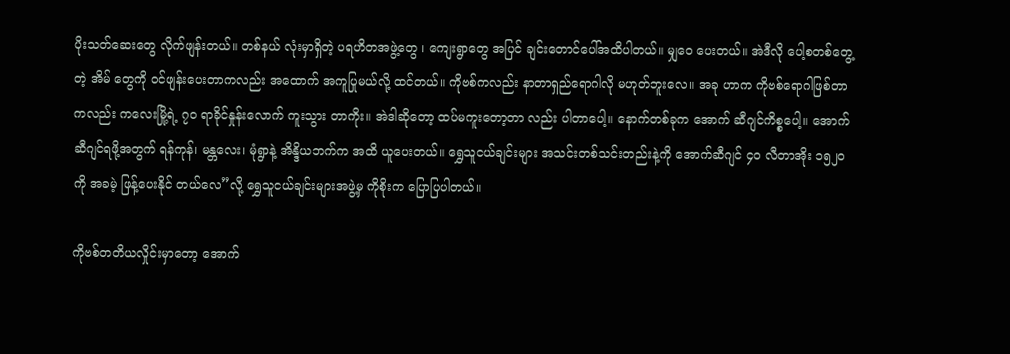ပိုးသတ်ဆေးတွေ လိုက်ဖျန်းတယ်။ တစ်နယ် လုံးမှာရှိတဲ့ ပရဟိတအဖွဲ့တွေ ၊ ကျေးရွာတွေ အပြင် ချင်းတောင်ပေါ်အထိပါတယ်။ မျှဝေ ပေးတယ်။ အဲဒီလို ပေါ့စတစ်တွေ့တဲ့ အိမ် တွေကို ဝင်ဖျန်းပေးတာကလည်း အထောက် အကူပြုမယ်လို့ ထင်တယ်။ ကိုဗစ်ကလည်း နာတာရှည်ရောဂါလို မဟုတ်ဘူးလေ။ အခု ဟာက ကိုဗစ်ရောဂါဖြစ်တာကလည်း ကလေးမြို့ရဲ့ ၇၀ ရာခိုင်နှုန်းလောက် ကူးသွား တာကိုး။ အဲဒါဆိုတော့ ထပ်မကူးတော့တာ လည်း ပါတာပေါ့။ နောက်တစ်ခုက အောက် ဆီဂျင်ကိစ္စပေါ့။ အောက်ဆီဂျင်ရဖို့အတွက် ရန်ကုန်၊ မန္တလေး၊ မုံရွာနဲ့ အိန္ဒိယဘက်က အထိ ယူပေးတယ်။ ရွှေသူငယ်ချင်းများ အသင်းတစ်သင်းတည်းနဲ့ကို အောက်ဆီဂျင် ၄၀ လီတာအိုး ၁၅၂၀ ကို အခမဲ့ ဖြန့်ပေးနိုင် တယ်လေ”လို့ ရွှေသူငယ်ချင်းများအဖွဲ့မှ ကိုစိုးက ပြောပြပါတယ်။

ကိုဗစ်တတိယလှိုင်းမှာတော့ အောက်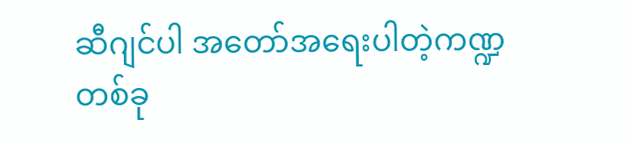ဆီဂျင်ပါ အတော်အရေးပါတဲ့ကဏ္ဍတစ်ခု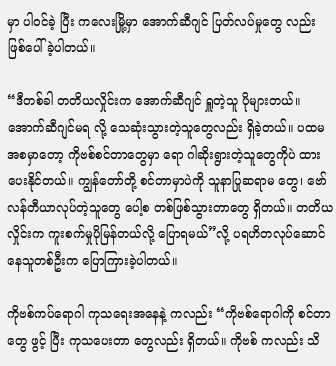မှာ ပါဝင်ခဲ့ ပြီး ကလေးမြို့မှာ အောက်ဆီဂျင် ပြတ်လပ်မှုတွေ လည်း ဖြစ်ပေါ်ခဲ့ပါတယ်။

“ဒီတစ်ခါ တတိယလှိုင်းက အောက်ဆီဂျင် ရှူတဲ့သူ ပိုများတယ်။ အောက်ဆီဂျင်မရ လို့ သေဆုံးသွားတဲ့သူတွေလည်း ရှိခဲ့တယ်။ ပထမအစမှာတော့ ကိုဗစ်စင်တာတွေမှာ ရော ဂါဆိုးရွားတဲ့သူတွေကိုပဲ ထားပေးနိုင်တယ်။ ကျွန်တော်တို့ စင်တာမှာပဲကို သူနာပြုဆရာမ တွေ၊ ဗော်လန်တီယာလုပ်တဲ့သူတွေ ပေါ့စ တစ်ဖြစ်သွားတာတွေ ရှိတယ်။ တတိယ လှိုင်းက ကူးစက်မှုပိုမြန်တယ်လို့ ပြောရမယ်”လို့ ပရဟိတလုပ်ဆောင်နေသူတစ်ဦးက ပြောကြားခဲ့ပါတယ်။

ကိုဗစ်ကပ်ရောဂါ ကုသရေးအနေနဲ့ ကလည်း “ကိုဗစ်ရောဂါကို စင်တာတွေ ဖွင့် ပြီး ကုသပေးတာ တွေလည်း ရှိတယ်။ ကိုဗစ် ကလည်း သိ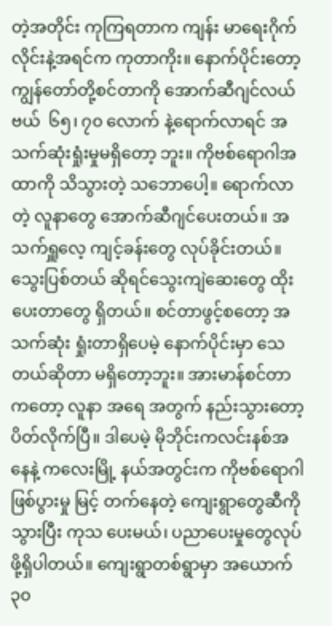တဲ့အတိုင်း ကုကြရတာက ကျန်း မာရေးဂိုက်လိုင်းနဲ့အရင်က ကုတာကိုး။ နောက်ပိုင်းတော့ ကျွန်တော်တို့စင်တာကို အောက်ဆီဂျင်လယ်ဗယ်  ၆၅၊ ၇၀ လောက် နဲ့ရောက်လာရင် အသက်ဆုံးရှုံးမှုမရှိတော့ ဘူး။ ကိုဗစ်ရောဂါအထာကို သိသွားတဲ့ သဘောပေါ့။ ရောက်လာတဲ့ လူနာတွေ အောက်ဆီဂျင်ပေးတယ်။ အသက်ရှူလေ့ ကျင့်ခန်းတွေ လုပ်ခိုင်းတယ်။ သွေးပြစ်တယ် ဆိုရင်သွေးကျဲဆေးတွေ ထိုးပေးတာတွေ ရှိတယ်။ စင်တာဖွင့်စတော့ အသက်ဆုံး ရှုံးတာရှိပေမဲ့ နောက်ပိုင်းမှာ သေတယ်ဆိုတာ မရှိတော့ဘူး။ အားမာန်စင်တာကတော့ လူနာ အရေ အတွက် နည်းသွားတော့ ပိတ်လိုက်ပြီ။ ဒါပေမဲ့ မိုဘိုင်းကလင်းနစ်အနေနဲ့ ကလေးမြို့ နယ်အတွင်းက ကိုဗစ်ရောဂါဖြစ်ပွားမှု မြင့် တက်နေတဲ့ ကျေးရွာတွေဆီကို သွားပြီး ကုသ ပေးမယ်၊ ပညာပေးမှုတွေလုပ်ဖို့ရှိပါတယ်။ ကျေးရွာတစ်ရွာမှာ အယောက် ၃၀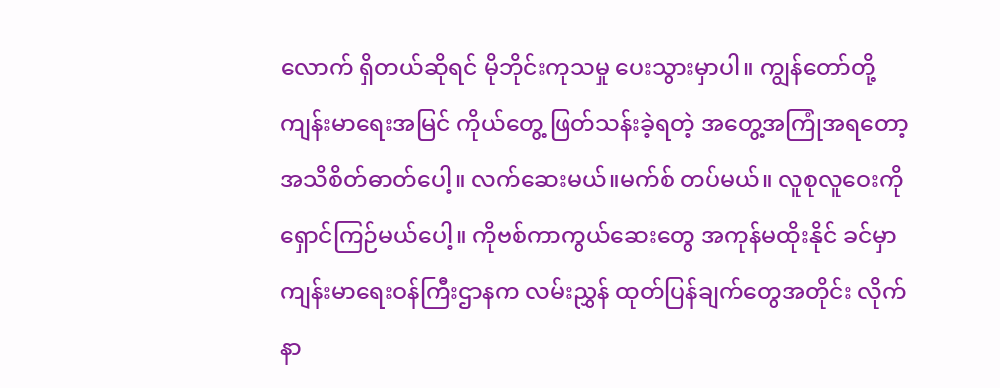လောက် ရှိတယ်ဆိုရင် မိုဘိုင်းကုသမှု ပေးသွားမှာပါ။ ကျွန်တော်တို့ ကျန်းမာရေးအမြင် ကိုယ်တွေ့ ဖြတ်သန်းခဲ့ရတဲ့ အတွေ့အကြုံအရတော့  အသိစိတ်ဓာတ်ပေါ့။ လက်ဆေးမယ်။မက်စ် တပ်မယ်။ လူစုလူဝေးကို ရှောင်ကြဉ်မယ်ပေါ့။ ကိုဗစ်ကာကွယ်ဆေးတွေ အကုန်မထိုးနိုင် ခင်မှာ ကျန်းမာရေးဝန်ကြီးဌာနက လမ်းညွှန် ထုတ်ပြန်ချက်တွေအတိုင်း လိုက်နာ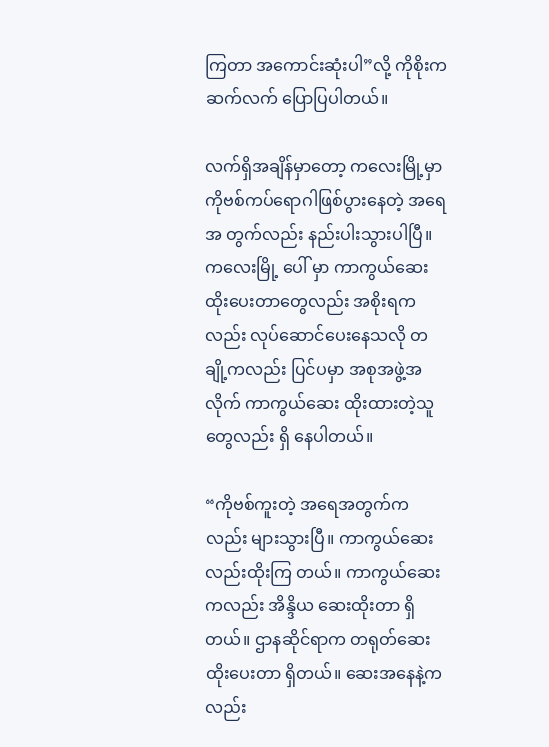ကြတာ အကောင်းဆုံးပါ”လို့ ကိုစိုးက ဆက်လက် ပြောပြပါတယ်။

လက်ရှိအချိန်မှာတော့ ကလေးမြို့မှာ ကိုဗစ်ကပ်ရောဂါဖြစ်ပွားနေတဲ့ အရေအ တွက်လည်း နည်းပါးသွားပါပြီ။ ကလေးမြို့ ပေါ် မှာ ကာကွယ်ဆေးထိုးပေးတာတွေလည်း အစိုးရကလည်း လုပ်ဆောင်ပေးနေသလို တချို့ကလည်း ပြင်ပမှာ အစုအဖွဲ့အလိုက် ကာကွယ်ဆေး ထိုးထားတဲ့သူတွေလည်း ရှိ နေပါတယ်။

“ကိုဗစ်ကူးတဲ့ အရေအတွက်ကလည်း များသွားပြီ။ ကာကွယ်ဆေးလည်းထိုးကြ တယ်။ ကာကွယ်ဆေးကလည်း အိန္ဒိယ ဆေးထိုးတာ ရှိတယ်။ ဌာနဆိုင်ရာက တရုတ်ဆေးထိုးပေးတာ ရှိတယ်။ ဆေးအနေနဲ့က လည်း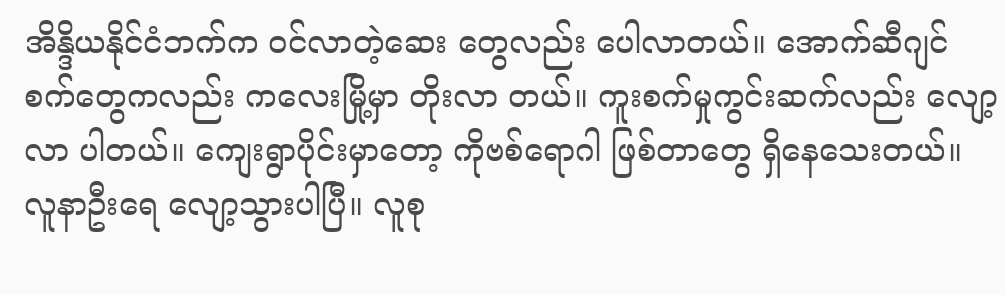အိန္ဒိယနိုင်ငံဘက်က ဝင်လာတဲ့ဆေး တွေလည်း ပေါလာတယ်။ အောက်ဆီဂျင် စက်တွေကလည်း ကလေးမြို့မှာ တိုးလာ တယ်။ ကူးစက်မှုကွင်းဆက်လည်း လျော့လာ ပါတယ်။ ကျေးရွာပိုင်းမှာတော့ ကိုဗစ်ရောဂါ ဖြစ်တာတွေ ရှိနေသေးတယ်။  လူနာဦးရေ လျော့သွားပါပြီ။ လူစု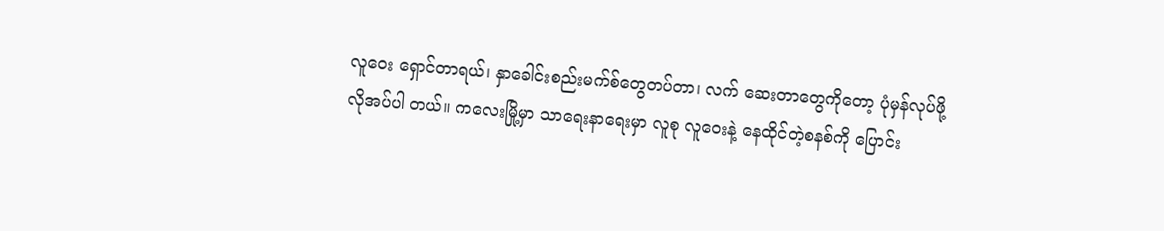လူဝေး ရှောင်တာရယ်၊ နှာခေါင်းစည်းမက်စ်တွေတပ်တာ၊ လက် ဆေးတာတွေကိုတော့ ပုံမှန်လုပ်ဖို့ လိုအပ်ပါ တယ်။ ကလေးမြို့မှာ သာရေးနာရေးမှာ လူစု လူဝေးနဲ့ နေထိုင်တဲ့စနစ်ကို ပြောင်း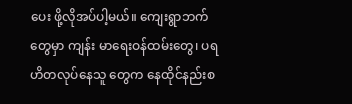ပေး ဖို့လိုအပ်ပါ့မယ်။ ကျေးရွာဘက်တွေမှာ ကျန်း မာရေးဝန်ထမ်းတွေ၊ ပရဟိတလုပ်နေသူ တွေက နေထိုင်နည်းစ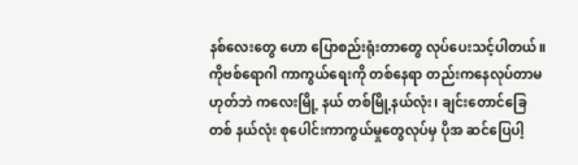နစ်လေးတွေ ဟော ပြောစည်းရုံးတာတွေ လုပ်ပေးသင့်ပါတယ်။ ကိုဗစ်ရောဂါ ကာကွယ်ရေးကို တစ်နေရာ တည်းကနေလုပ်တာမဟုတ်ဘဲ ကလေးမြို့ နယ် တစ်မြို့နယ်လုံး၊ ချင်းတောင်ခြေ တစ် နယ်လုံး စုပေါင်းကာကွယ်မှုတွေလုပ်မှ ပိုအ ဆင်ပြေပါ့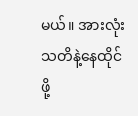မယ်။ အားလုံး သတိနဲ့နေထိုင်ဖို့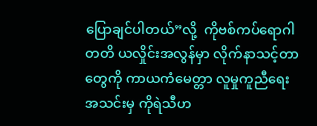ပြောချင်ပါတယ်”လို့  ကိုဗစ်ကပ်ရောဂါ တတိ ယလှိုင်းအလွန်မှာ လိုက်နာသင့်တာတွေကို ကာယကံမေတ္တာ လူမှုကူညီရေးအသင်းမှ ကိုရဲသီဟ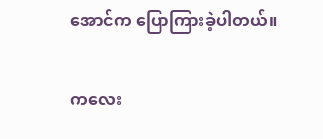အောင်က ပြောကြားခဲ့ပါတယ်။

ကလေး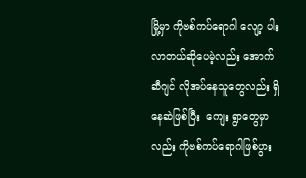မြို့မှာ ကိုဗစ်ကပ်ရောဂါ လျော့ ပါးလာတယ်ဆိုပေမဲ့လည်း အောက်ဆီဂျင် လိုအပ်နေသူတွေလည်း ရှိနေဆဲဖြစ်ပြီး  ကျေး ရွာတွေမှာလည်း ကိုဗစ်ကပ်ရောဂါဖြစ်ပွား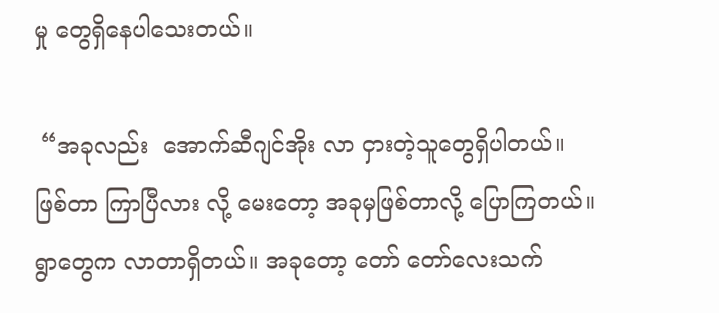မှု တွေရှိနေပါသေးတယ်။

 “အခုလည်း  အောက်ဆီဂျင်အိုး လာ ငှားတဲ့သူတွေရှိပါတယ်။ ဖြစ်တာ ကြာပြီလား လို့ မေးတော့ အခုမှဖြစ်တာလို့ ပြောကြတယ်။ ရွာတွေက လာတာရှိတယ်။ အခုတော့ တော် တော်လေးသက်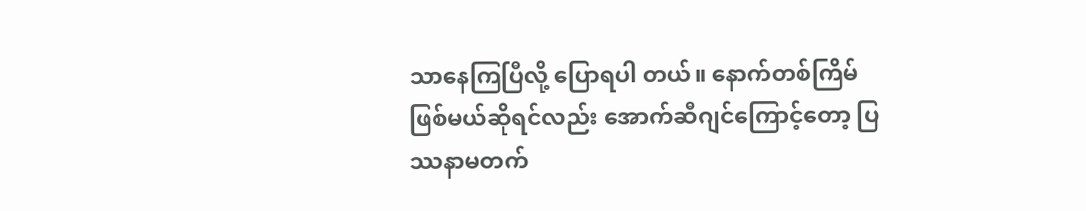သာနေကြပြီလို့ ပြောရပါ တယ်။ နောက်တစ်ကြိမ် ဖြစ်မယ်ဆိုရင်လည်း အောက်ဆီဂျင်ကြောင့်တော့ ပြဿနာမတက်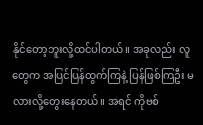နိုင်တော့ဘူးလို့ထင်ပါတယ်။ အခုလည်း လူ တွေက အပြင်ပြန်ထွက်ကြနဲ့ ပြန်ဖြစ်ကြဦး မလားလို့တွေးနေတယ်။ အရင် ကိုဗစ်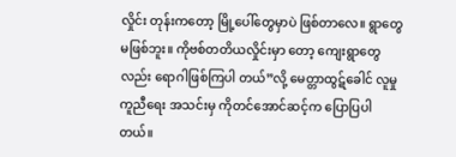လှိုင်း တုန်းကတော့ မြို့ပေါ်တွေမှာပဲ ဖြစ်တာလေ။ ရွာတွေမဖြစ်ဘူး။ ကိုဗစ်တတိယလှိုင်းမှာ တော့ ကျေးရွာတွေလည်း ရောဂါဖြစ်ကြပါ တယ်”လို့ မေတ္တာထွဋ်ခေါင် လူမှုကူညီရေး အသင်းမှ ကိုတင်အောင်ဆင့်က ပြောပြပါ တယ်။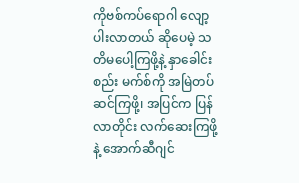ကိုဗစ်ကပ်ရောဂါ လျော့ပါးလာတယ် ဆိုပေမဲ့ သတိမပေါ့ကြဖို့နဲ့ နှာခေါင်းစည်း မက်စ်ကို အမြဲတပ်ဆင်ကြဖို့၊ အပြင်က ပြန် လာတိုင်း လက်ဆေးကြဖို့ နဲ့ အောက်ဆီဂျင်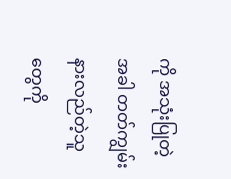ကို အသုံးပြုတဲ့အခါ တတ်ကျွမ်းနားလည်တဲ့သူ တွေကို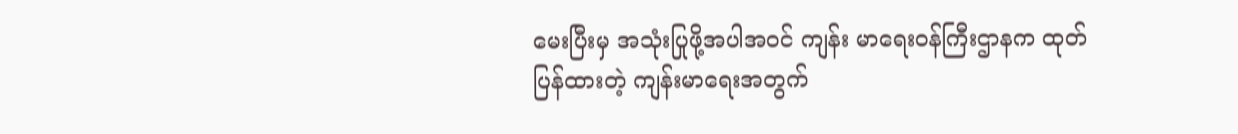မေးပြီးမှ အသုံးပြုဖို့အပါအဝင် ကျန်း မာရေးဝန်ကြီးဌာနက ထုတ်ပြန်ထားတဲ့ ကျန်းမာရေးအတွက်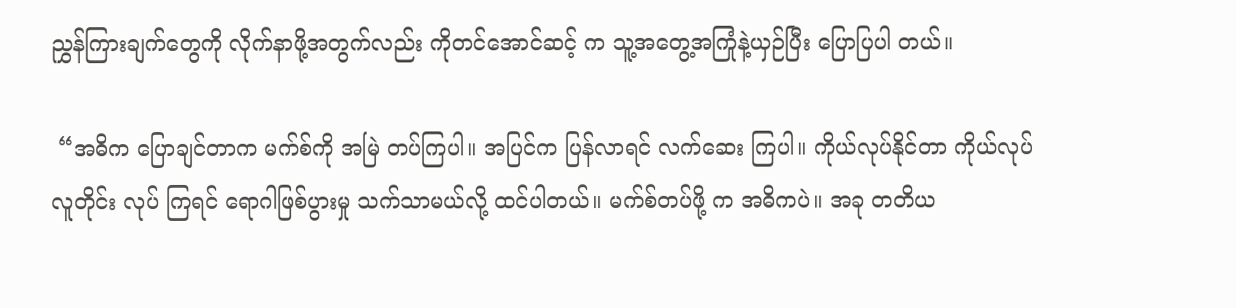ညွှန်ကြားချက်တွေကို လိုက်နာဖို့အတွက်လည်း ကိုတင်အောင်ဆင့် က သူ့အတွေ့အကြုံနဲ့ယှဉ်ပြီး ပြောပြပါ တယ်။

 “အဓိက ပြောချင်တာက မက်စ်ကို အမြဲ တပ်ကြပါ။ အပြင်က ပြန်လာရင် လက်ဆေး ကြပါ။ ကိုယ်လုပ်နိုင်တာ ကိုယ်လုပ် လူတိုင်း လုပ် ကြရင် ရောဂါဖြစ်ပွားမှု သက်သာမယ်လို့ ထင်ပါတယ်။ မက်စ်တပ်ဖို့ က အဓိကပဲ။ အခု တတိယ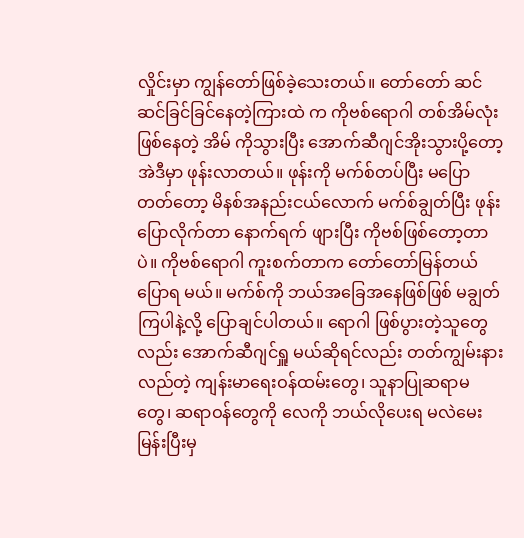လှိုင်းမှာ ကျွန်တော်ဖြစ်ခဲ့သေးတယ်။ တော်တော် ဆင်ဆင်ခြင်ခြင်နေတဲ့ကြားထဲ က ကိုဗစ်ရောဂါ တစ်အိမ်လုံးဖြစ်နေတဲ့ အိမ် ကိုသွားပြီး အောက်ဆီဂျင်အိုးသွားပို့တော့ အဲဒီမှာ ဖုန်းလာတယ်။ ဖုန်းကို မက်စ်တပ်ပြီး မပြောတတ်တော့ မိနစ်အနည်းငယ်လောက် မက်စ်ချွတ်ပြီး ဖုန်းပြောလိုက်တာ နောက်ရက် ဖျားပြီး ကိုဗစ်ဖြစ်တော့တာပဲ။ ကိုဗစ်ရောဂါ ကူးစက်တာက တော်တော်မြန်တယ် ပြောရ မယ်။ မက်စ်ကို ဘယ်အခြေအနေဖြစ်ဖြစ် မချွတ်ကြပါနဲ့လို့ ပြောချင်ပါတယ်။ ရောဂါ ဖြစ်ပွားတဲ့သူတွေလည်း အောက်ဆီဂျင်ရှူ မယ်ဆိုရင်လည်း တတ်ကျွမ်းနားလည်တဲ့ ကျန်းမာရေးဝန်ထမ်းတွေ၊ သူနာပြုဆရာမ တွေ၊ ဆရာဝန်တွေကို လေကို ဘယ်လိုပေးရ မလဲမေးမြန်းပြီးမှ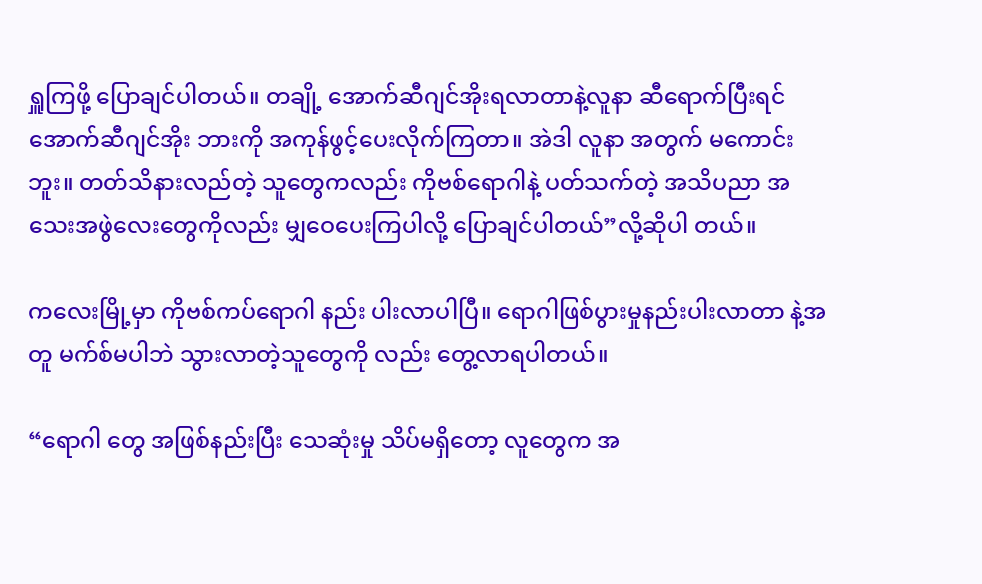ရှူကြဖို့ ပြောချင်ပါတယ်။ တချို့ အောက်ဆီဂျင်အိုးရလာတာနဲ့လူနာ ဆီရောက်ပြီးရင် အောက်ဆီဂျင်အိုး ဘားကို အကုန်ဖွင့်ပေးလိုက်ကြတာ။ အဲဒါ လူနာ အတွက် မကောင်းဘူး။ တတ်သိနားလည်တဲ့ သူတွေကလည်း ကိုဗစ်ရောဂါနဲ့ ပတ်သက်တဲ့ အသိပညာ အသေးအဖွဲလေးတွေကိုလည်း မျှဝေပေးကြပါလို့ ပြောချင်ပါတယ်”လို့ဆိုပါ တယ်။

ကလေးမြို့မှာ ကိုဗစ်ကပ်ရောဂါ နည်း ပါးလာပါပြီ။ ရောဂါဖြစ်ပွားမှုနည်းပါးလာတာ နဲ့အတူ မက်စ်မပါဘဲ သွားလာတဲ့သူတွေကို လည်း တွေ့လာရပါတယ်။

“ရောဂါ တွေ အဖြစ်နည်းပြီး သေဆုံးမှု သိပ်မရှိတော့ လူတွေက အ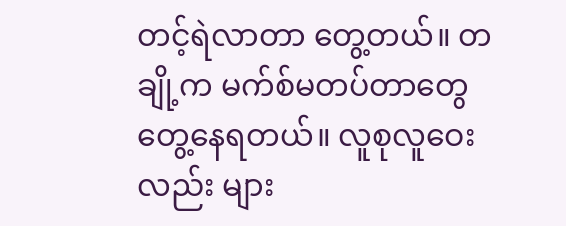တင့်ရဲလာတာ တွေ့တယ်။ တချို့က မက်စ်မတပ်တာတွေ တွေ့နေရတယ်။ လူစုလူဝေးလည်း များ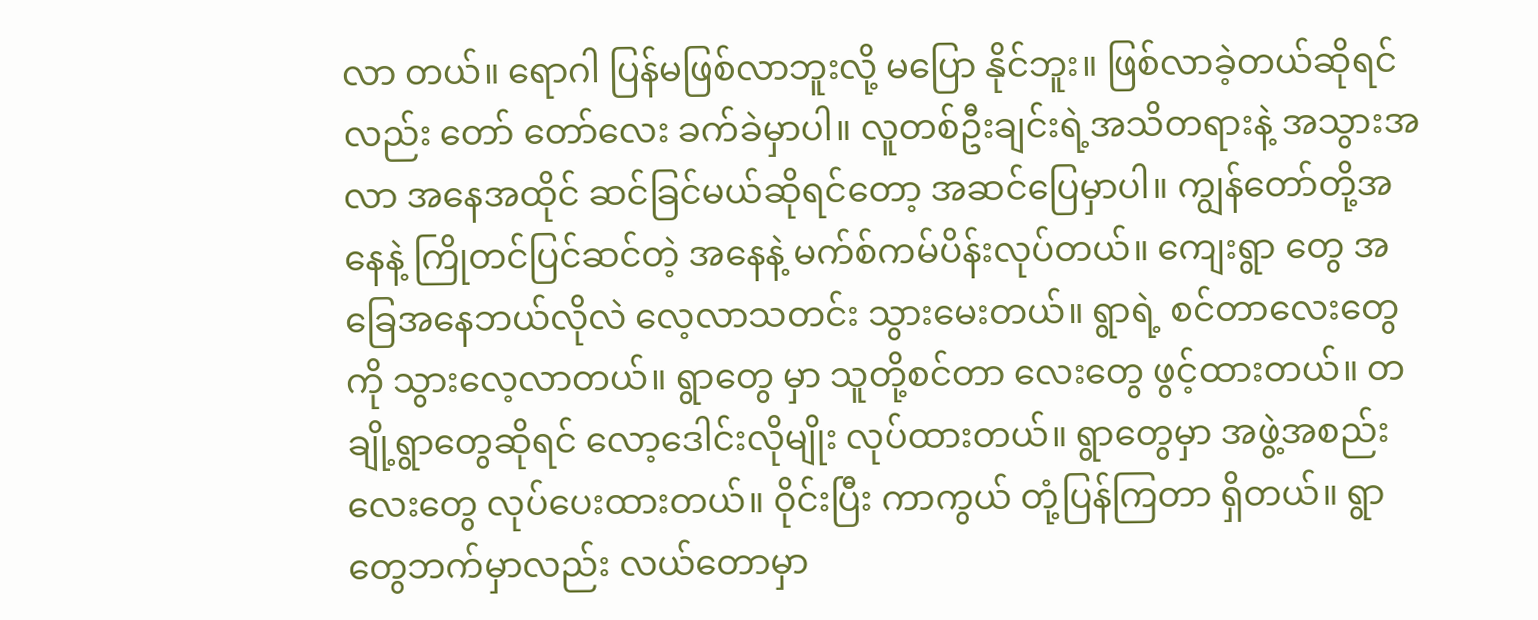လာ တယ်။ ရောဂါ ပြန်မဖြစ်လာဘူးလို့ မပြော နိုင်ဘူး။ ဖြစ်လာခဲ့တယ်ဆိုရင်လည်း တော် တော်လေး ခက်ခဲမှာပါ။ လူတစ်ဦးချင်းရဲ့အသိတရားနဲ့ အသွားအလာ အနေအထိုင် ဆင်ခြင်မယ်ဆိုရင်တော့ အဆင်ပြေမှာပါ။ ကျွန်တော်တို့အနေနဲ့ ကြိုတင်ပြင်ဆင်တဲ့ အနေနဲ့ မက်စ်ကမ်ပိန်းလုပ်တယ်။ ကျေးရွာ တွေ အခြေအနေဘယ်လိုလဲ လေ့လာသတင်း သွားမေးတယ်။ ရွာရဲ့ စင်တာလေးတွေကို သွားလေ့လာတယ်။ ရွာတွေ မှာ သူတို့စင်တာ လေးတွေ ဖွင့်ထားတယ်။ တချို့ရွာတွေဆိုရင် လော့ဒေါင်းလိုမျိုး လုပ်ထားတယ်။ ရွာတွေမှာ အဖွဲ့အစည်းလေးတွေ လုပ်ပေးထားတယ်။ ဝိုင်းပြီး ကာကွယ် တုံ့ပြန်ကြတာ ရှိတယ်။ ရွာ တွေဘက်မှာလည်း လယ်တောမှာ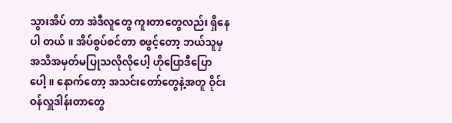သွားအိပ် တာ အဲဒီလူတွေ ကူးတာတွေလည်း ရှိနေပါ တယ်။ အိပ်စွပ်စင်တာ စဖွင့်တော့ ဘယ်သူမှ အသိအမှတ်မပြုသလိုလိုပေါ့ ဟိုပြောဒီပြော ပေါ့။ နောက်တော့ အသင်းတော်တွေနဲ့အတူ ဝိုင်းဝန်လှူဒါန်းတာတွေ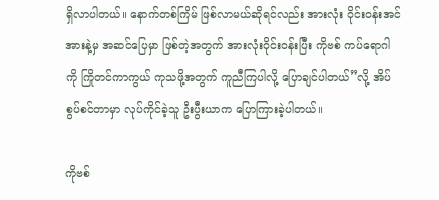ရှိလာပါတယ်။ နောက်တစ်ကြိမ် ဖြစ်လာမယ်ဆိုရင်လည်း အားလုံး ၀ိုင်းဝန်းအင်အားနဲ့မှ အဆင်ပြေမှာ ဖြစ်တဲ့အတွက် အားလုံးဝိုင်းဝန်းပြီး ကိုဗစ် ကပ်ရောဂါကို ကြိုတင်ကာကွယ် ကုသဖို့အတွက် ကူညီကြပါလို့ ပြောချင်ပါတယ်”လို့ အိပ်စွပ်စင်တာမှာ လုပ်ကိုင်ခဲ့သူ ဦးပွီးယာက ပြောကြားခဲ့ပါတယ်။

ကိုဗစ်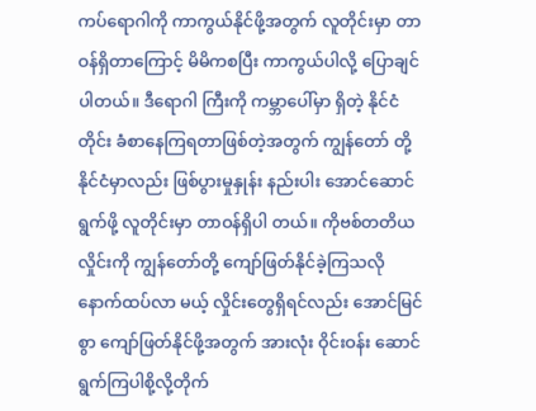ကပ်ရောဂါကို ကာကွယ်နိုင်ဖို့အတွက် လူတိုင်းမှာ တာဝန်ရှိတာကြောင့် မိမိကစပြီး ကာကွယ်ပါလို့ ပြောချင်ပါတယ်။ ဒီရောဂါ ကြီးကို ကမ္ဘာပေါ်မှာ ရှိတဲ့ နိုင်ငံတိုင်း ခံစာနေကြရတာဖြစ်တဲ့အတွက် ကျွန်တော် တို့နိုင်ငံမှာလည်း ဖြစ်ပွားမှုနှုန်း နည်းပါး အောင်ဆောင်ရွက်ဖို့ လူတိုင်းမှာ တာဝန်ရှိပါ တယ်။ ကိုဗစ်တတိယလှိုင်းကို ကျွန်တော်တို့ ကျော်ဖြတ်နိုင်ခဲ့ကြသလို နောက်ထပ်လာ မယ့် လှိုင်းတွေရှိရင်လည်း အောင်မြင်စွာ ကျော်ဖြတ်နိုင်ဖို့အတွက် အားလုံး ဝိုင်းဝန်း ဆောင်ရွက်ကြပါစို့လို့တိုက်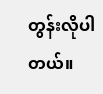တွန်းလိုပါတယ်။